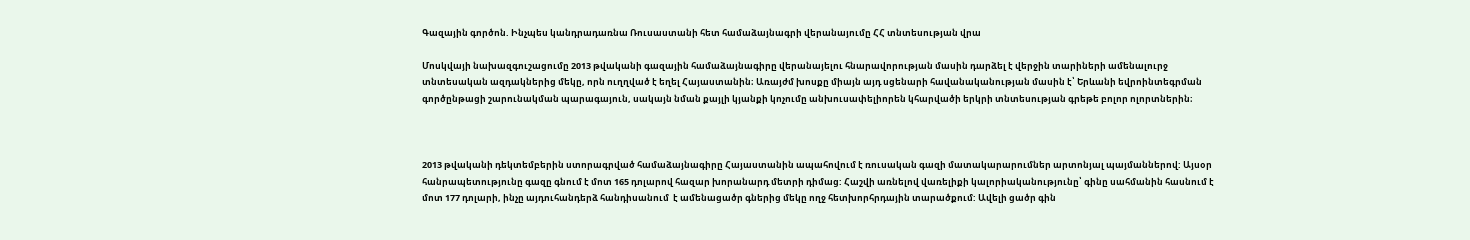Գազային գործոն. Ինչպես կանդրադառնա Ռուսաստանի հետ համաձայնագրի վերանայումը ՀՀ տնտեսության վրա

Մոսկվայի նախազգուշացումը 2013 թվականի գազային համաձայնագիրը վերանայելու հնարավորության մասին դարձել է վերջին տարիների ամենալուրջ տնտեսական ազդակներից մեկը, որն ուղղված է եղել Հայաստանին։ Առայժմ խոսքը միայն այդ սցենարի հավանականության մասին է՝ Երևանի եվրոինտեգրման գործընթացի շարունակման պարագայուն, սակայն նման քայլի կյանքի կոչումը անխուսափելիորեն կհարվածի երկրի տնտեսության գրեթե բոլոր ոլորտներին։



2013 թվականի դեկտեմբերին ստորագրված համաձայնագիրը Հայաստանին ապահովում է ռուսական գազի մատակարարումներ արտոնյալ պայմաններով: Այսօր հանրապետությունը գազը գնում է մոտ 165 դոլարով հազար խորանարդ մետրի դիմաց: Հաշվի առնելով վառելիքի կալորիականությունը՝ գինը սահմանին հասնում է մոտ 177 դոլարի, ինչը այդուհանդերձ հանդիսանում  է ամենացածր գներից մեկը ողջ հետխորհրդային տարածքում: Ավելի ցածր գին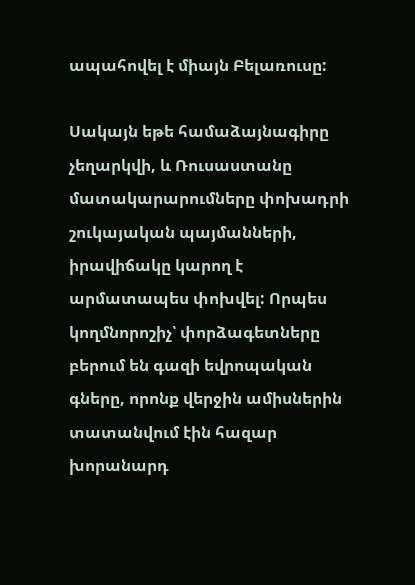ապահովել է միայն Բելառուսը:

Սակայն եթե համաձայնագիրը չեղարկվի, և Ռուսաստանը մատակարարումները փոխադրի շուկայական պայմանների, իրավիճակը կարող է արմատապես փոխվել: Որպես կողմնորոշիչ՝ փորձագետները բերում են գազի եվրոպական գները, որոնք վերջին ամիսներին տատանվում էին հազար խորանարդ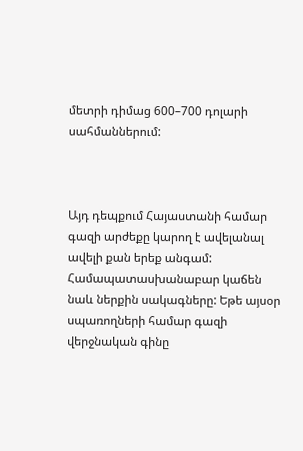մետրի դիմաց 600–700 դոլարի սահմաններում:



Այդ դեպքում Հայաստանի համար գազի արժեքը կարող է ավելանալ ավելի քան երեք անգամ: Համապատասխանաբար կաճեն նաև ներքին սակագները: Եթե այսօր սպառողների համար գազի վերջնական գինը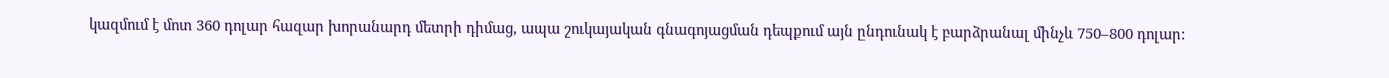կազմում է մոտ 360 դոլար հազար խորանարդ մետրի դիմաց, ապա շուկայական գնագոյացման դեպքում այն ընդունակ է բարձրանալ մինչև 750–800 դոլար: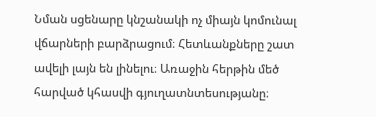Նման սցենարը կնշանակի ոչ միայն կոմունալ վճարների բարձրացում։ Հետևանքները շատ ավելի լայն են լինելու։ Առաջին հերթին մեծ հարված կհասվի գյուղատնտեսությանը։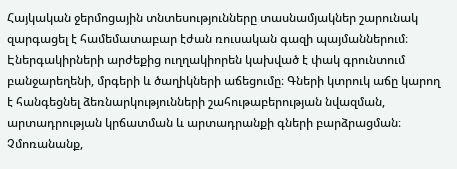Հայկական ջերմոցային տնտեսությունները տասնամյակներ շարունակ զարգացել է համեմատաբար էժան ռուսական գազի պայմաններում։ Էներգակիրների արժեքից ուղղակիորեն կախված է փակ գրունտում բանջարեղենի, մրգերի և ծաղիկների աճեցումը։ Գների կտրուկ աճը կարող է հանգեցնել ձեռնարկությունների շահութաբերության նվազման, արտադրության կրճատման և արտադրանքի գների բարձրացման։ Չմոռանանք,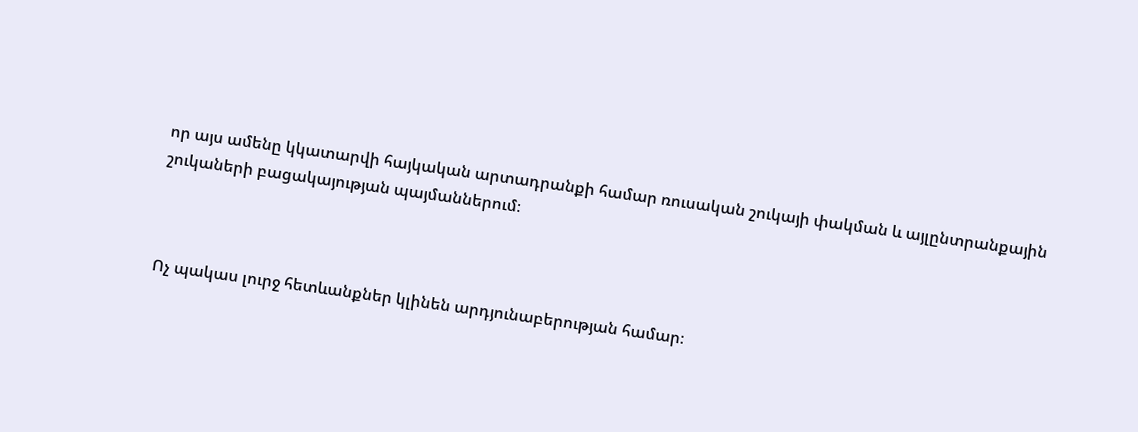որ այս ամենը կկատարվի հայկական արտադրանքի համար ռուսական շուկայի փակման և այլընտրանքային շուկաների բացակայության պայմաններում։



Ոչ պակաս լուրջ հետևանքներ կլինեն արդյունաբերության համար։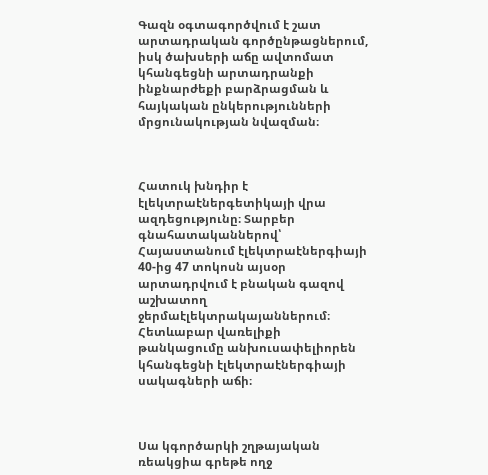Գազն օգտագործվում է շատ արտադրական գործընթացներում, իսկ ծախսերի աճը ավտոմատ կհանգեցնի արտադրանքի ինքնարժեքի բարձրացման և հայկական ընկերությունների մրցունակության նվազման։



Հատուկ խնդիր է էլեկտրաէներգետիկայի վրա ազդեցությունը։ Տարբեր գնահատականներով՝ Հայաստանում էլեկտրաէներգիայի 40-ից 47 տոկոսն այսօր արտադրվում է բնական գազով աշխատող ջերմաէլեկտրակայաններում։ Հետևաբար վառելիքի թանկացումը անխուսափելիորեն կհանգեցնի էլեկտրաէներգիայի սակագների աճի։



Սա կգործարկի շղթայական ռեակցիա գրեթե ողջ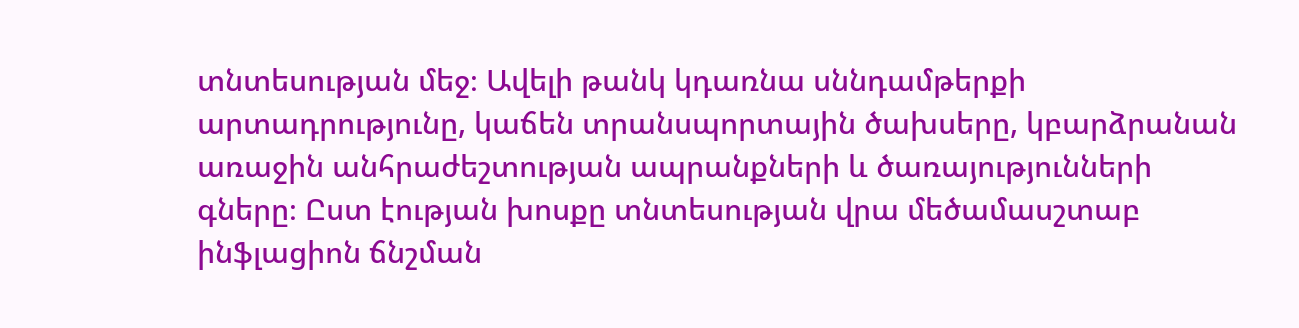տնտեսության մեջ։ Ավելի թանկ կդառնա սննդամթերքի արտադրությունը, կաճեն տրանսպորտային ծախսերը, կբարձրանան առաջին անհրաժեշտության ապրանքների և ծառայությունների գները։ Ըստ էության խոսքը տնտեսության վրա մեծամասշտաբ ինֆլացիոն ճնշման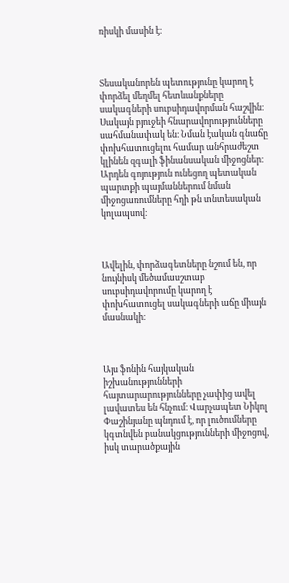ռիսկի մասին է։



Տեսականորեն պետությունը կարող է փորձել մեղմել հետևանքները սակագների սուբսիդավորման հաշվին։ Սակայն բյուջեի հնարավորությունները սահմանափակ են։ Նման էական գնաճը փոխհատուցելու համար անհրաժեշտ կլինեն զգալի ֆինանսական միջոցներ։ Արդեն գոյություն ունեցող պետական պարտքի պայմաններում նման միջոցառումները հղի թն տնտեսական կոլապսով։



Ավելին, փորձագետները նշում են, որ նույնիսկ մեծամասշտաբ սուբսիդավորումը կարող է փոխհատուցել սակագների աճը միայն մասնակի։



Այս ֆոնին հայկական իշխանությունների հայտարարությունները չափից ավել լավատես են հնչում։ Վարչապետ Նիկոլ Փաշինյանը պնդում է, որ լուծումները կգտնվեն բանակցությունների միջոցով, իսկ տարածքային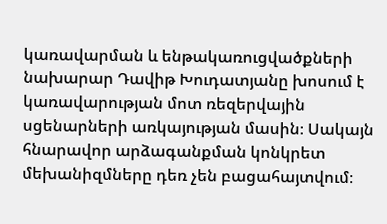կառավարման և ենթակառուցվածքների նախարար Դավիթ Խուդատյանը խոսում է կառավարության մոտ ռեզերվային սցենարների առկայության մասին։ Սակայն հնարավոր արձագանքման կոնկրետ մեխանիզմները դեռ չեն բացահայտվում։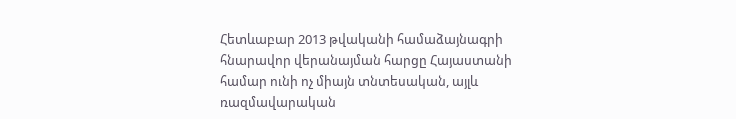Հետևաբար 2013 թվականի համաձայնագրի հնարավոր վերանայման հարցը Հայաստանի համար ունի ոչ միայն տնտեսական, այլև ռազմավարական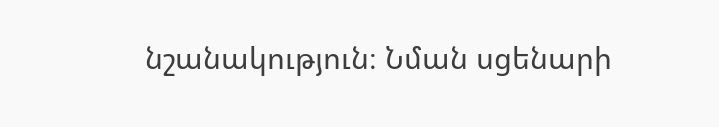նշանակություն։ Նման սցենարի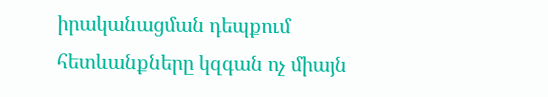իրականացման դեպքում հետևանքները կզգան ոչ միայն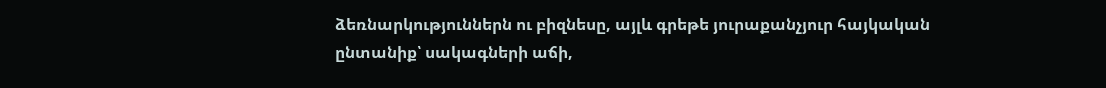ձեռնարկություններն ու բիզնեսը, այլև գրեթե յուրաքանչյուր հայկական ընտանիք՝ սակագների աճի,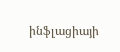ինֆլացիայի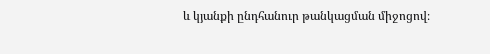և կյանքի ընդհանուր թանկացման միջոցով։